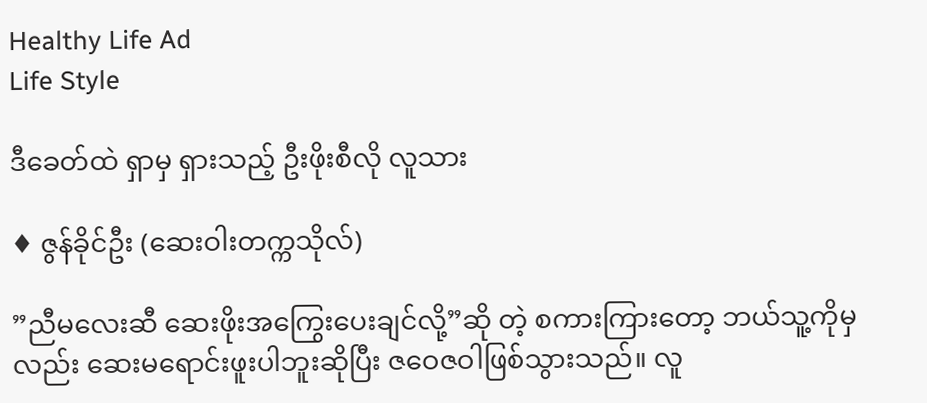Healthy Life Ad
Life Style

ဒီခေတ်ထဲ ရှာမှ ရှားသည့် ဦးဖိုးစီလို လူသား

♦ ဇွန်ခိုင်ဦး (ဆေးဝါးတက္ကသိုလ်)

”ညီမလေးဆီ ဆေးဖိုးအကြွေးပေးချင်လို့”ဆို တဲ့ စကားကြားတော့ ဘယ်သူ့ကိုမှလည်း ဆေးမရောင်းဖူးပါဘူးဆိုပြီး ဇဝေဇဝါဖြစ်သွားသည်။ လူ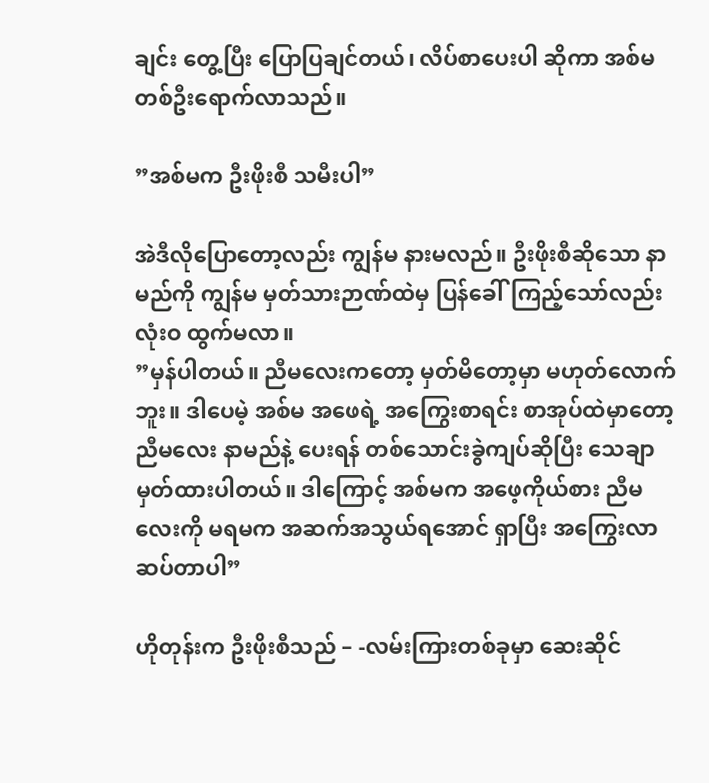ချင်း တွေ့ပြီး ပြောပြချင်တယ်၊ လိပ်စာပေးပါ ဆိုကာ အစ်မ တစ်ဦးရောက်လာသည်။

”အစ်မက ဦးဖိုးစီ သမီးပါ”

အဲဒီလိုပြောတော့လည်း ကျွန်မ နားမလည်။ ဦးဖိုးစီဆိုသော နာမည်ကို ကျွန်မ မှတ်သားဉာဏ်ထဲမှ ပြန်ခေါ်ကြည့်သော်လည်း လုံးဝ ထွက်မလာ။
”မှန်ပါတယ်။ ညီမလေးကတော့ မှတ်မိတော့မှာ မဟုတ်လောက်ဘူး။ ဒါပေမဲ့ အစ်မ အဖေရဲ့ အကြွေးစာရင်း စာအုပ်ထဲမှာတော့ ညီမလေး နာမည်နဲ့ ပေးရန် တစ်သောင်းခွဲကျပ်ဆိုပြီး သေချာမှတ်ထားပါတယ်။ ဒါကြောင့် အစ်မက အဖေ့ကိုယ်စား ညီမလေးကို မရမက အဆက်အသွယ်ရအောင် ရှာပြီး အကြွေးလာဆပ်တာပါ”

ဟိုတုန်းက ဦးဖိုးစီသည် – -လမ်းကြားတစ်ခုမှာ ဆေးဆိုင်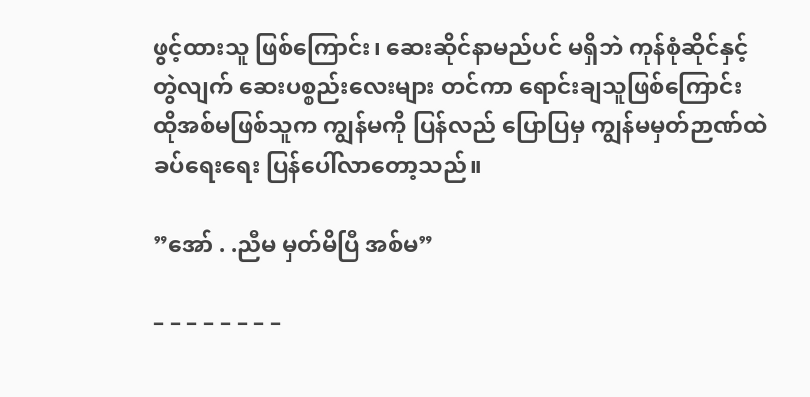ဖွင့်ထားသူ ဖြစ်ကြောင်း၊ ဆေးဆိုင်နာမည်ပင် မရှိဘဲ ကုန်စုံဆိုင်နှင့် တွဲလျက် ဆေးပစ္စည်းလေးများ တင်ကာ ရောင်းချသူဖြစ်ကြောင်း ထိုအစ်မဖြစ်သူက ကျွန်မကို ပြန်လည် ပြောပြမှ ကျွန်မမှတ်ဉာဏ်ထဲ ခပ်ရေးရေး ပြန်ပေါ်လာတော့သည်။

”အော် . .ညီမ မှတ်မိပြီ အစ်မ”

– – – – – – – –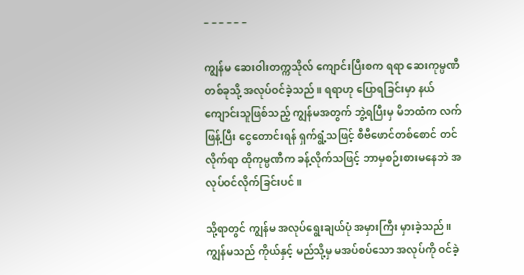– – – – – –

ကျွန်မ ဆေးဝါးတက္ကသိုလ် ကျောင်းပြီးစက ရရာ ဆေးကုမ္ပဏီတစ်ခုသို့ အလုပ်ဝင်ခဲ့သည်။ ရရာဟု ပြောရခြင်းမှာ နယ်ကျောင်းသူဖြစ်သည့် ကျွန်မအတွက် ဘွဲ့ရပြီးမှ မိဘထံက လက်ဖြန့်ပြီး ငွေတောင်းရန် ရှက်ရွံ့သဖြင့် စီဗီဖောင်တစ်စောင် တင်လိုက်ရာ ထိုကုမ္ပဏီက ခန့်လိုက်သဖြင့် ဘာမှစဉ်းစားမနေဘဲ အလုပ်ဝင်လိုက်ခြင်းပင်။

သို့ရာတွင် ကျွန်မ အလုပ်ရွေးချယ်ပုံ အမှားကြီး မှားခဲ့သည်။ ကျွန်မသည် ကိုယ်နှင့် မည်သို့မှ မအပ်စပ်သော အလုပ်ကို ဝင်ခဲ့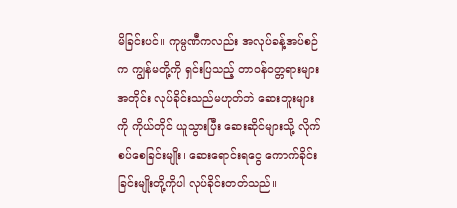မိခြင်းပင်။ ကုမ္ပဏီကလည်း အလုပ်ခန့်အပ်စဉ်က ကျွန်မတို့ကို ရှင်းပြသည့် တာဝန်ဝတ္တရားများအတိုင်း လုပ်ခိုင်းသည်မဟုတ်ဘဲ ဆေးဘူးများကို ကိုယ်တိုင် ယူသွားပြီး ဆေးဆိုင်များသို့ လိုက်စပ်စေခြင်းမျိုး၊ ဆေးရောင်းရငွေ ကောက်ခိုင်းခြင်းမျိုးတို့ကိုပါ လုပ်ခိုင်းတတ်သည်။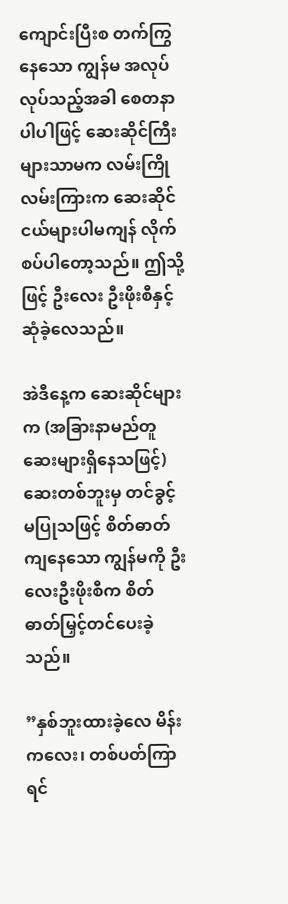ကျောင်းပြီးစ တက်ကြွနေသော ကျွန်မ အလုပ်လုပ်သည့်အခါ စေတနာပါပါဖြင့် ဆေးဆိုင်ကြီးများသာမက လမ်းကြိုလမ်းကြားက ဆေးဆိုင်ငယ်များပါမကျန် လိုက်စပ်ပါတော့သည်။ ဤသို့ဖြင့် ဦးလေး ဦးဖိုးစီနှင့် ဆုံခဲ့လေသည်။

အဲဒီနေ့က ဆေးဆိုင်များက (အခြားနာမည်တူ ဆေးများရှိနေသဖြင့်) ဆေးတစ်ဘူးမှ တင်ခွင့်မပြုသဖြင့် စိတ်ဓာတ်ကျနေသော ကျွန်မကို ဦးလေးဦးဖိုးစီက စိတ်ဓာတ်မြှင့်တင်ပေးခဲ့သည်။

”နှစ်ဘူးထားခဲ့လေ မိန်းကလေး၊ တစ်ပတ်ကြာရင်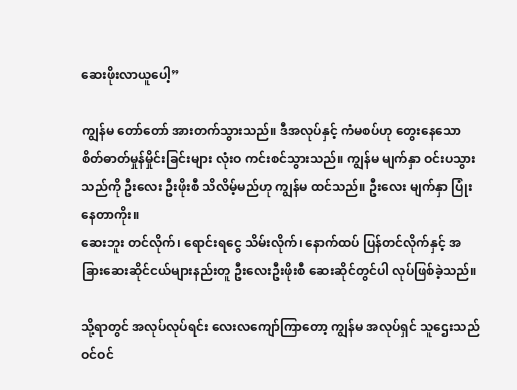ဆေးဖိုးလာယူပေါ့”

ကျွန်မ တော်တော် အားတက်သွားသည်။ ဒီအလုပ်နှင့် ကံမစပ်ဟု တွေးနေသော စိတ်ဓာတ်မှုန်မှိုင်းခြင်းများ လုံးဝ ကင်းစင်သွားသည်။ ကျွန်မ မျက်နှာ ဝင်းပသွားသည်ကို ဦးလေး ဦးဖိုးစီ သိလိမ့်မည်ဟု ကျွန်မ ထင်သည်။ ဦးလေး မျက်နှာ ပြုံးနေတာကိုး။
ဆေးဘူး တင်လိုက်၊ ရောင်းရငွေ သိမ်းလိုက်၊ နောက်ထပ် ပြန်တင်လိုက်နှင့် အခြားဆေးဆိုင်ငယ်များနည်းတူ ဦးလေးဦးဖိုးစီ ဆေးဆိုင်တွင်ပါ လုပ်ဖြစ်ခဲ့သည်။

သို့ရာတွင် အလုပ်လုပ်ရင်း လေးလကျော်ကြာတော့ ကျွန်မ အလုပ်ရှင် သူဌေးသည် ဝင်ဝင်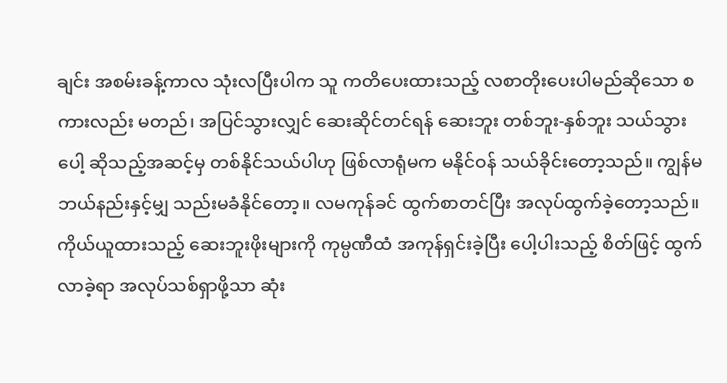ချင်း အစမ်းခန့်ကာလ သုံးလပြီးပါက သူ ကတိပေးထားသည့် လစာတိုးပေးပါမည်ဆိုသော စကားလည်း မတည်၊ အပြင်သွားလျှင် ဆေးဆိုင်တင်ရန် ဆေးဘူး တစ်ဘူး-နှစ်ဘူး သယ်သွားပေါ့ ဆိုသည့်အဆင့်မှ တစ်နိုင်သယ်ပါဟု ဖြစ်လာရုံမက မနိုင်ဝန် သယ်ခိုင်းတော့သည်။ ကျွန်မ ဘယ်နည်းနှင့်မျှ သည်းမခံနိုင်တော့။ လမကုန်ခင် ထွက်စာတင်ပြီး အလုပ်ထွက်ခဲ့တော့သည်။
ကိုယ်ယူထားသည့် ဆေးဘူးဖိုးများကို ကုမ္ပဏီထံ အကုန်ရှင်းခဲ့ပြီး ပေါ့ပါးသည့် စိတ်ဖြင့် ထွက်လာခဲ့ရာ အလုပ်သစ်ရှာဖို့သာ ဆုံး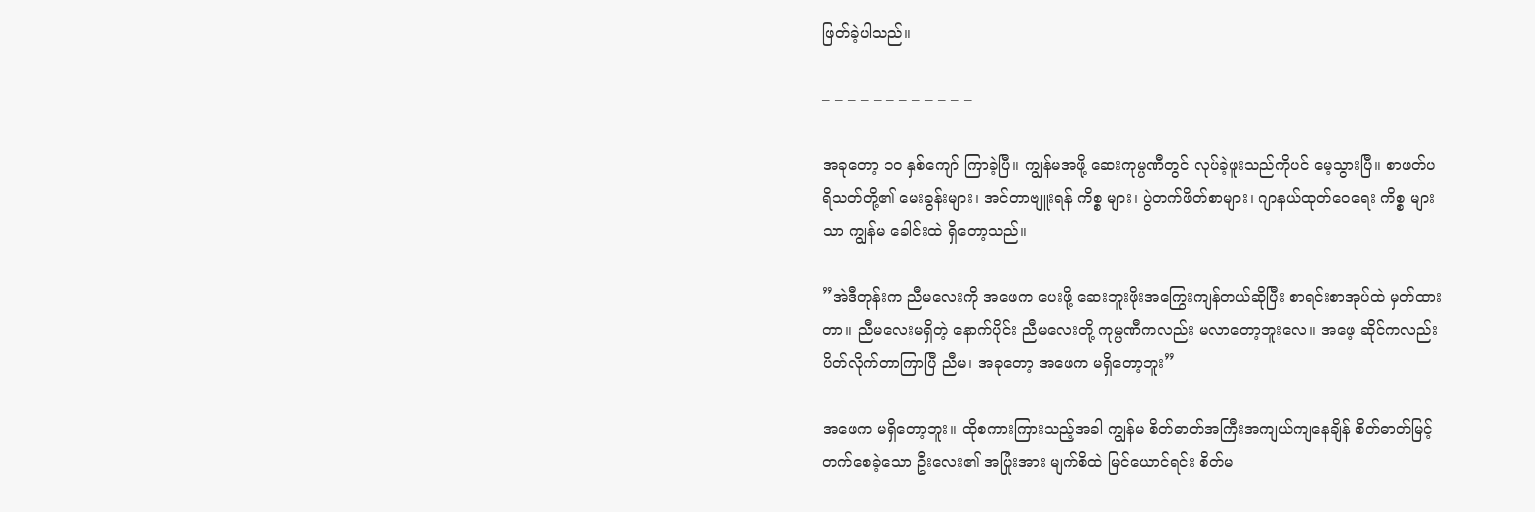ဖြတ်ခဲ့ပါသည်။

– – – – – – – – – – – –

အခုတော့ ၁၀ နှစ်ကျော် ကြာခဲ့ပြီ။ ကျွန်မအဖို့ ဆေးကုမ္ပဏီတွင် လုပ်ခဲ့ဖူးသည်ကိုပင် မေ့သွားပြီ။ စာဖတ်ပရိသတ်တို့၏ မေးခွန်းများ၊ အင်တာဗျူးရန် ကိစ္စ များ၊ ပွဲတက်ဖိတ်စာများ၊ ဂျာနယ်ထုတ်ဝေရေး ကိစ္စ များသာ ကျွန်မ ခေါင်းထဲ ရှိတော့သည်။

”အဲဒီတုန်းက ညီမလေးကို အဖေက ပေးဖို့ ဆေးဘူးဖိုးအကြွေးကျန်တယ်ဆိုပြီး စာရင်းစာအုပ်ထဲ မှတ်ထားတာ။ ညီမလေးမရှိတဲ့ နောက်ပိုင်း ညီမလေးတို့ ကုမ္ပဏီကလည်း မလာတော့ဘူးလေ။ အဖေ့ ဆိုင်ကလည်း ပိတ်လိုက်တာကြာပြီ ညီမ၊ အခုတော့ အဖေက မရှိတော့ဘူး”

အဖေက မရှိတော့ဘူး။ ထိုစကားကြားသည့်အခါ ကျွန်မ စိတ်ဓာတ်အကြီးအကျယ်ကျနေချိန် စိတ်ဓာတ်မြင့်တက်စေခဲ့သော ဦးလေး၏ အပြုံးအား မျက်စိထဲ မြင်ယောင်ရင်း စိတ်မ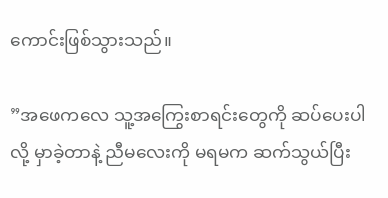ကောင်းဖြစ်သွားသည်။

”အဖေကလေ သူ့အကြွေးစာရင်းတွေကို ဆပ်ပေးပါလို့ မှာခဲ့တာနဲ့ ညီမလေးကို မရမက ဆက်သွယ်ပြီး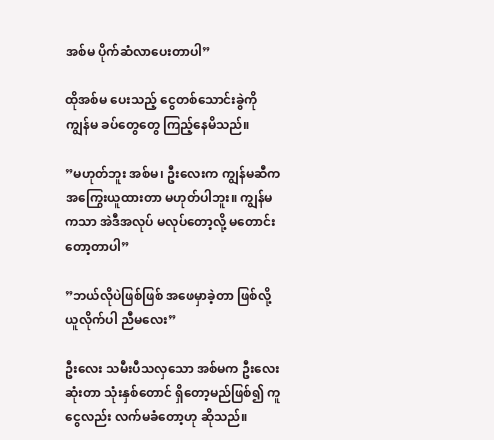အစ်မ ပိုက်ဆံလာပေးတာပါ”

ထိုအစ်မ ပေးသည့် ငွေတစ်သောင်းခွဲကို ကျွန်မ ခပ်တွေတွေ ကြည့်နေမိသည်။

”မဟုတ်ဘူး အစ်မ၊ ဦးလေးက ကျွန်မဆီက အကြွေးယူထားတာ မဟုတ်ပါဘူး။ ကျွန်မကသာ အဲဒီအလုပ် မလုပ်တော့လို့ မတောင်းတော့တာပါ”

”ဘယ်လိုပဲဖြစ်ဖြစ် အဖေမှာခဲ့တာ ဖြစ်လို့ ယူလိုက်ပါ ညီမလေး”

ဦးလေး သမီးပီသလှသော အစ်မက ဦးလေး ဆုံးတာ သုံးနှစ်တောင် ရှိတော့မည်ဖြစ်၍ ကူငွေလည်း လက်မခံတော့ဟု ဆိုသည်။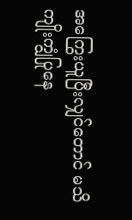အကြွေးယူပြီးလျှင်တောင် မသိကျိုးကျွံပြုနေ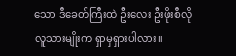သော ဒီခေတ်ကြီးထဲ ဦးလေး ဦးဖိုးစီလို လူသားမျိုးက ရှာမှရှားပါလား။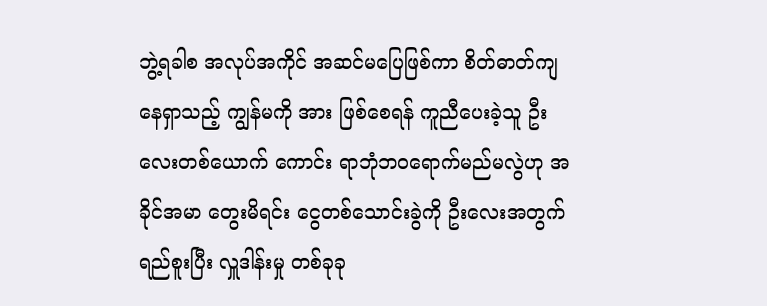ဘွဲ့ရခါစ အလုပ်အကိုင် အဆင်မပြေဖြစ်ကာ စိတ်ဓာတ်ကျနေရှာသည့် ကျွန်မကို အား ဖြစ်စေရန် ကူညီပေးခဲ့သူ ဦးလေးတစ်ယောက် ကောင်း ရာဘုံဘဝရောက်မည်မလွဲဟု အခိုင်အမာ တွေးမိရင်း ငွေတစ်သောင်းခွဲကို ဦးလေးအတွက် ရည်စူးပြီး လှူဒါန်းမှု တစ်ခုခု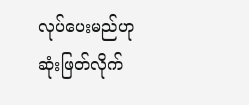လုပ်ပေးမည်ဟု ဆုံးဖြတ်လိုက်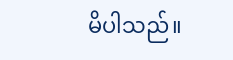မိပါသည်။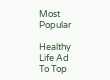Most Popular

Healthy Life Ad
To Top